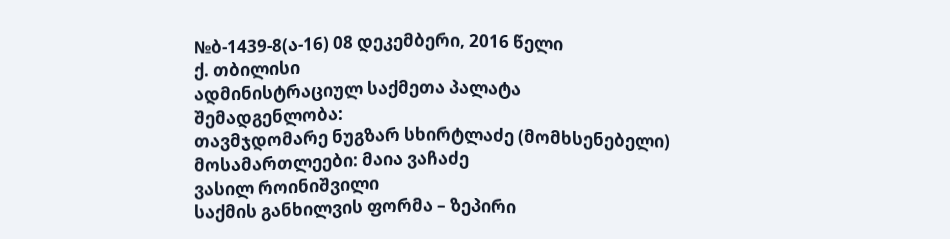№ბ-1439-8(ა-16) 08 დეკემბერი, 2016 წელი
ქ. თბილისი
ადმინისტრაციულ საქმეთა პალატა
შემადგენლობა:
თავმჯდომარე ნუგზარ სხირტლაძე (მომხსენებელი)
მოსამართლეები: მაია ვაჩაძე
ვასილ როინიშვილი
საქმის განხილვის ფორმა – ზეპირი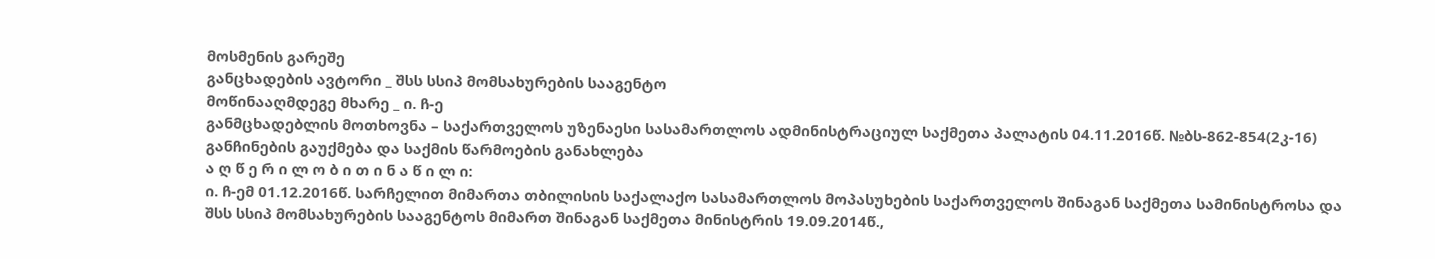მოსმენის გარეშე
განცხადების ავტორი _ შსს სსიპ მომსახურების სააგენტო
მოწინააღმდეგე მხარე _ ი. ჩ-ე
განმცხადებლის მოთხოვნა – საქართველოს უზენაესი სასამართლოს ადმინისტრაციულ საქმეთა პალატის 04.11.2016წ. №ბს-862-854(2კ-16) განჩინების გაუქმება და საქმის წარმოების განახლება
ა ღ წ ე რ ი ლ ო ბ ი თ ი ნ ა წ ი ლ ი:
ი. ჩ-ემ 01.12.2016წ. სარჩელით მიმართა თბილისის საქალაქო სასამართლოს მოპასუხების საქართველოს შინაგან საქმეთა სამინისტროსა და შსს სსიპ მომსახურების სააგენტოს მიმართ შინაგან საქმეთა მინისტრის 19.09.2014წ.,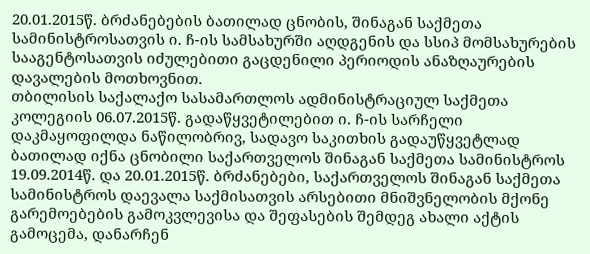20.01.2015წ. ბრძანებების ბათილად ცნობის, შინაგან საქმეთა სამინისტროსათვის ი. ჩ-ის სამსახურში აღდგენის და სსიპ მომსახურების სააგენტოსათვის იძულებითი გაცდენილი პერიოდის ანაზღაურების დავალების მოთხოვნით.
თბილისის საქალაქო სასამართლოს ადმინისტრაციულ საქმეთა კოლეგიის 06.07.2015წ. გადაწყვეტილებით ი. ჩ-ის სარჩელი დაკმაყოფილდა ნაწილობრივ, სადავო საკითხის გადაუწყვეტლად ბათილად იქნა ცნობილი საქართველოს შინაგან საქმეთა სამინისტროს 19.09.2014წ. და 20.01.2015წ. ბრძანებები, საქართველოს შინაგან საქმეთა სამინისტროს დაევალა საქმისათვის არსებითი მნიშვნელობის მქონე გარემოებების გამოკვლევისა და შეფასების შემდეგ ახალი აქტის გამოცემა, დანარჩენ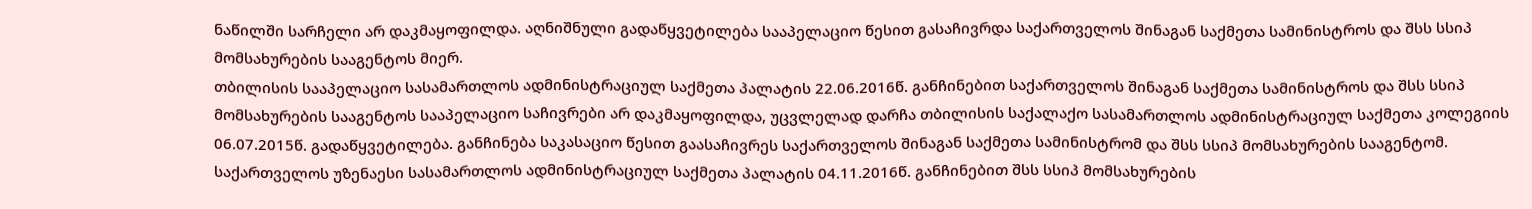ნაწილში სარჩელი არ დაკმაყოფილდა. აღნიშნული გადაწყვეტილება სააპელაციო წესით გასაჩივრდა საქართველოს შინაგან საქმეთა სამინისტროს და შსს სსიპ მომსახურების სააგენტოს მიერ.
თბილისის სააპელაციო სასამართლოს ადმინისტრაციულ საქმეთა პალატის 22.06.2016წ. განჩინებით საქართველოს შინაგან საქმეთა სამინისტროს და შსს სსიპ მომსახურების სააგენტოს სააპელაციო საჩივრები არ დაკმაყოფილდა, უცვლელად დარჩა თბილისის საქალაქო სასამართლოს ადმინისტრაციულ საქმეთა კოლეგიის 06.07.2015წ. გადაწყვეტილება. განჩინება საკასაციო წესით გაასაჩივრეს საქართველოს შინაგან საქმეთა სამინისტრომ და შსს სსიპ მომსახურების სააგენტომ.
საქართველოს უზენაესი სასამართლოს ადმინისტრაციულ საქმეთა პალატის 04.11.2016წ. განჩინებით შსს სსიპ მომსახურების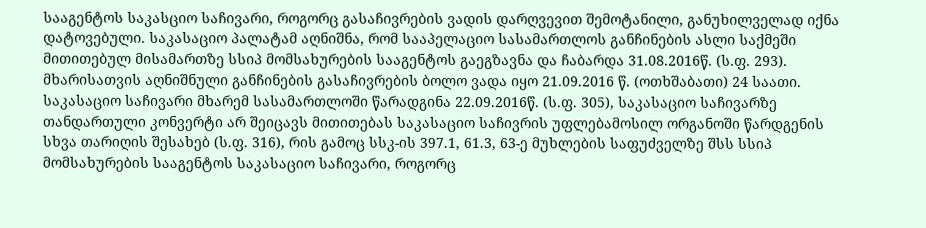სააგენტოს საკასციო საჩივარი, როგორც გასაჩივრების ვადის დარღვევით შემოტანილი, განუხილველად იქნა დატოვებული. საკასაციო პალატამ აღნიშნა, რომ სააპელაციო სასამართლოს განჩინების ასლი საქმეში მითითებულ მისამართზე სსიპ მომსახურების სააგენტოს გაეგზავნა და ჩაბარდა 31.08.2016წ. (ს.ფ. 293). მხარისათვის აღნიშნული განჩინების გასაჩივრების ბოლო ვადა იყო 21.09.2016 წ. (ოთხშაბათი) 24 საათი. საკასაციო საჩივარი მხარემ სასამართლოში წარადგინა 22.09.2016წ. (ს.ფ. 305), საკასაციო საჩივარზე თანდართული კონვერტი არ შეიცავს მითითებას საკასაციო საჩივრის უფლებამოსილ ორგანოში წარდგენის სხვა თარიღის შესახებ (ს.ფ. 316), რის გამოც სსკ-ის 397.1, 61.3, 63-ე მუხლების საფუძველზე შსს სსიპ მომსახურების სააგენტოს საკასაციო საჩივარი, როგორც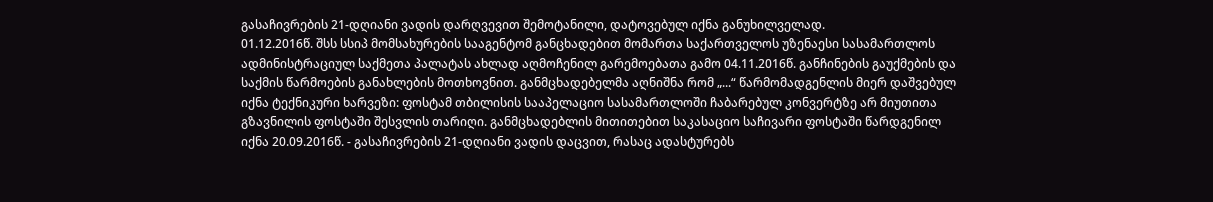გასაჩივრების 21-დღიანი ვადის დარღვევით შემოტანილი, დატოვებულ იქნა განუხილველად.
01.12.2016წ. შსს სსიპ მომსახურების სააგენტომ განცხადებით მომართა საქართველოს უზენაესი სასამართლოს ადმინისტრაციულ საქმეთა პალატას ახლად აღმოჩენილ გარემოებათა გამო 04.11.2016წ. განჩინების გაუქმების და საქმის წარმოების განახლების მოთხოვნით. განმცხადებელმა აღნიშნა რომ „...“ წარმომადგენლის მიერ დაშვებულ იქნა ტექნიკური ხარვეზი: ფოსტამ თბილისის სააპელაციო სასამართლოში ჩაბარებულ კონვერტზე არ მიუთითა გზავნილის ფოსტაში შესვლის თარიღი. განმცხადებლის მითითებით საკასაციო საჩივარი ფოსტაში წარდგენილ იქნა 20.09.2016წ. - გასაჩივრების 21-დღიანი ვადის დაცვით, რასაც ადასტურებს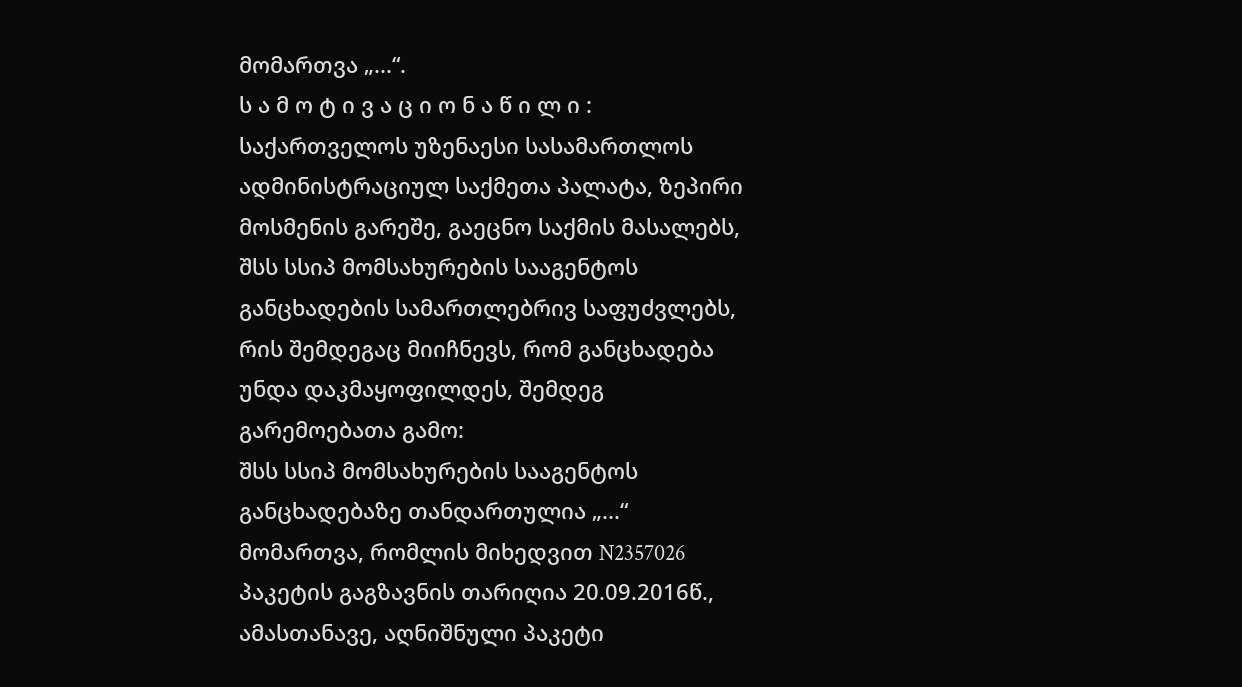მომართვა „...“.
ს ა მ ო ტ ი ვ ა ც ი ო ნ ა წ ი ლ ი :
საქართველოს უზენაესი სასამართლოს ადმინისტრაციულ საქმეთა პალატა, ზეპირი მოსმენის გარეშე, გაეცნო საქმის მასალებს, შსს სსიპ მომსახურების სააგენტოს განცხადების სამართლებრივ საფუძვლებს, რის შემდეგაც მიიჩნევს, რომ განცხადება უნდა დაკმაყოფილდეს, შემდეგ გარემოებათა გამო:
შსს სსიპ მომსახურების სააგენტოს განცხადებაზე თანდართულია „...“ მომართვა, რომლის მიხედვით N2357026 პაკეტის გაგზავნის თარიღია 20.09.2016წ., ამასთანავე, აღნიშნული პაკეტი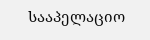სააპელაციო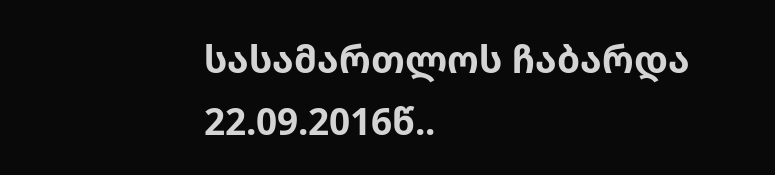სასამართლოს ჩაბარდა 22.09.2016წ..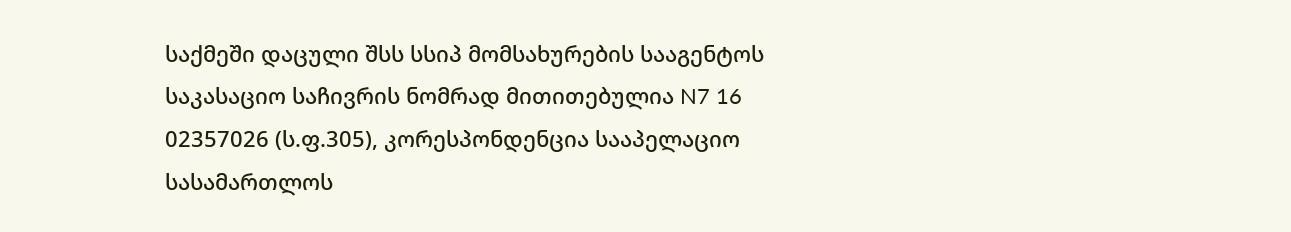საქმეში დაცული შსს სსიპ მომსახურების სააგენტოს საკასაციო საჩივრის ნომრად მითითებულია N7 16 02357026 (ს.ფ.305), კორესპონდენცია სააპელაციო სასამართლოს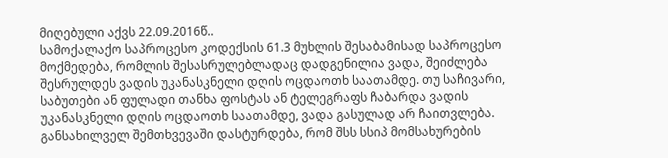მიღებული აქვს 22.09.2016წ..
სამოქალაქო საპროცესო კოდექსის 61.3 მუხლის შესაბამისად საპროცესო მოქმედება, რომლის შესასრულებლადაც დადგენილია ვადა, შეიძლება შესრულდეს ვადის უკანასკნელი დღის ოცდაოთხ საათამდე. თუ საჩივარი, საბუთები ან ფულადი თანხა ფოსტას ან ტელეგრაფს ჩაბარდა ვადის უკანასკნელი დღის ოცდაოთხ საათამდე, ვადა გასულად არ ჩაითვლება.
განსახილველ შემთხვევაში დასტურდება, რომ შსს სსიპ მომსახურების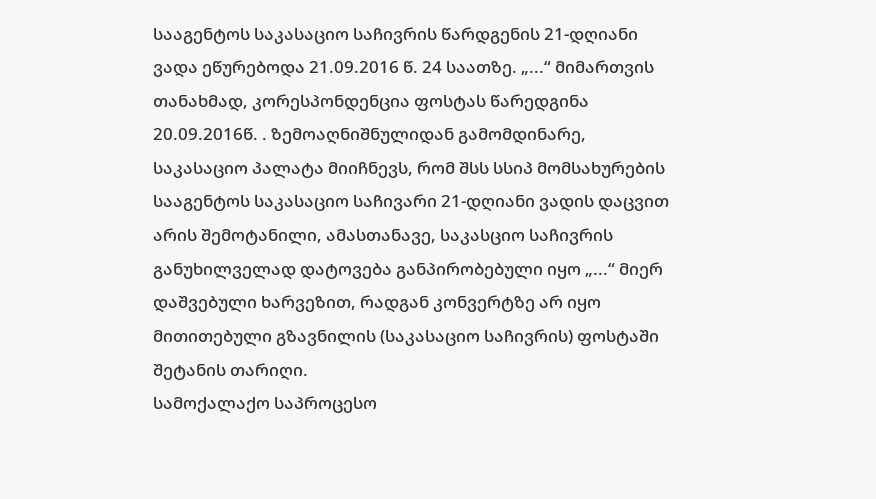სააგენტოს საკასაციო საჩივრის წარდგენის 21-დღიანი ვადა ეწურებოდა 21.09.2016 წ. 24 საათზე. „...“ მიმართვის თანახმად, კორესპონდენცია ფოსტას წარედგინა 20.09.2016წ. . ზემოაღნიშნულიდან გამომდინარე, საკასაციო პალატა მიიჩნევს, რომ შსს სსიპ მომსახურების სააგენტოს საკასაციო საჩივარი 21-დღიანი ვადის დაცვით არის შემოტანილი, ამასთანავე, საკასციო საჩივრის განუხილველად დატოვება განპირობებული იყო „...“ მიერ დაშვებული ხარვეზით, რადგან კონვერტზე არ იყო მითითებული გზავნილის (საკასაციო საჩივრის) ფოსტაში შეტანის თარიღი.
სამოქალაქო საპროცესო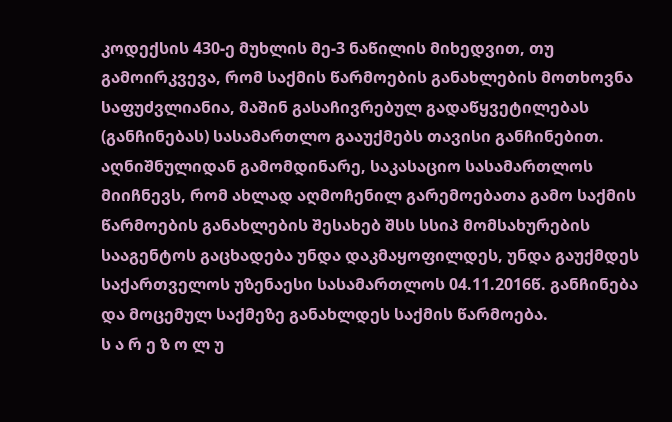კოდექსის 430-ე მუხლის მე-3 ნაწილის მიხედვით, თუ გამოირკვევა, რომ საქმის წარმოების განახლების მოთხოვნა საფუძვლიანია, მაშინ გასაჩივრებულ გადაწყვეტილებას (განჩინებას) სასამართლო გააუქმებს თავისი განჩინებით.
აღნიშნულიდან გამომდინარე, საკასაციო სასამართლოს მიიჩნევს, რომ ახლად აღმოჩენილ გარემოებათა გამო საქმის წარმოების განახლების შესახებ შსს სსიპ მომსახურების სააგენტოს გაცხადება უნდა დაკმაყოფილდეს, უნდა გაუქმდეს საქართველოს უზენაესი სასამართლოს 04.11.2016წ. განჩინება და მოცემულ საქმეზე განახლდეს საქმის წარმოება.
ს ა რ ე ზ ო ლ უ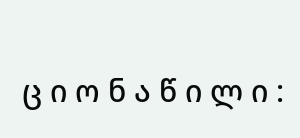ც ი ო ნ ა წ ი ლ ი :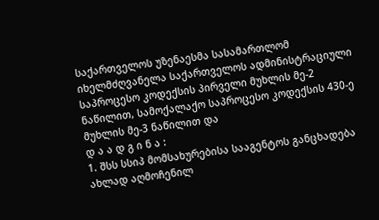საქართველოს უზენაესმა სასამართლომ იხელმძღვანელა საქართველოს ადმინისტრაციული საპროცესო კოდექსის პირველი მუხლის მე-2 ნაწილით, სამოქალაქო საპროცესო კოდექსის 430-ე მუხლის მე-3 ნაწილით და
დ ა ა დ გ ი ნ ა :
1. შსს სსიპ მომსახურებისა სააგენტოს განცხადება ახლად აღმოჩენილ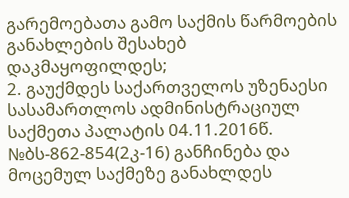გარემოებათა გამო საქმის წარმოების განახლების შესახებ დაკმაყოფილდეს;
2. გაუქმდეს საქართველოს უზენაესი სასამართლოს ადმინისტრაციულ საქმეთა პალატის 04.11.2016წ. №ბს-862-854(2კ-16) განჩინება და მოცემულ საქმეზე განახლდეს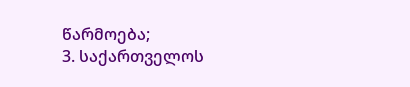წარმოება;
3. საქართველოს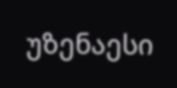უზენაესი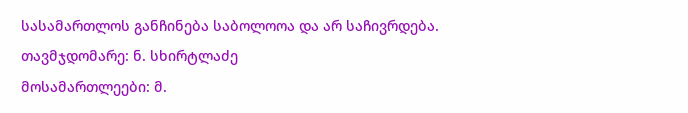სასამართლოს განჩინება საბოლოოა და არ საჩივრდება.
თავმჯდომარე: ნ. სხირტლაძე
მოსამართლეები: მ.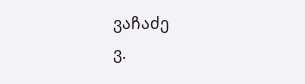ვაჩაძე
ვ.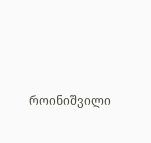როინიშვილი